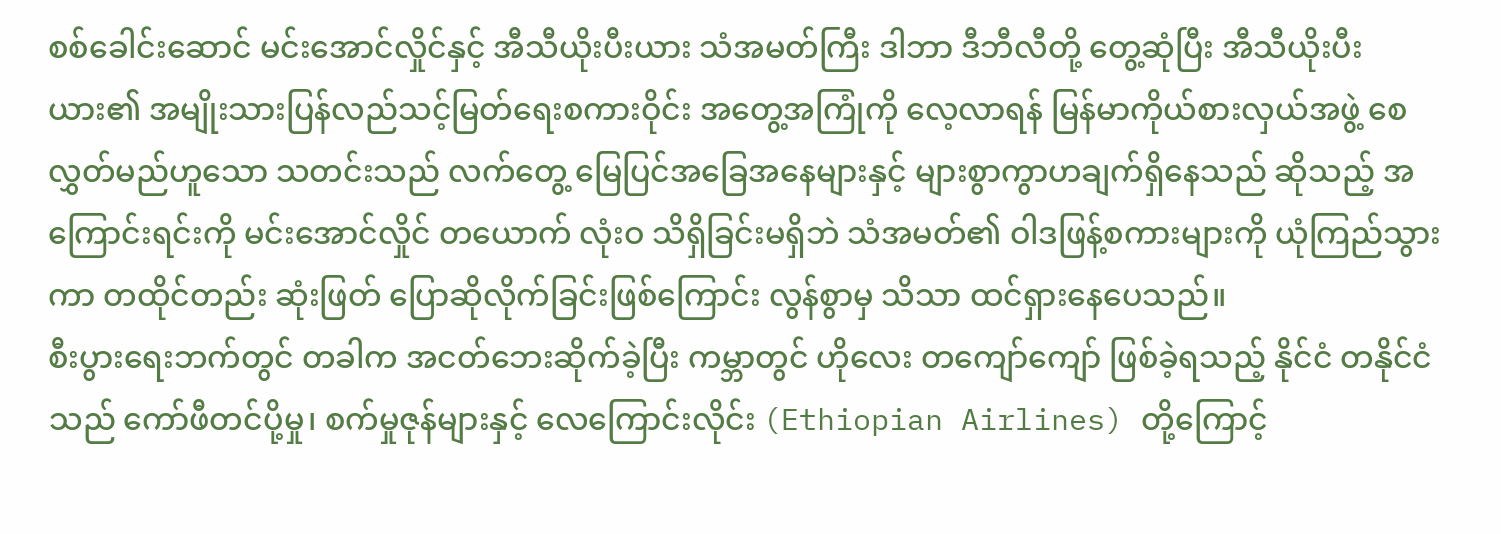စစ်ခေါင်းဆောင် မင်းအောင်လှိုင်နှင့် အီသီယိုးပီးယား သံအမတ်ကြီး ဒါဘာ ဒီဘီလီတို့ တွေ့ဆုံပြီး အီသီယိုးပီးယား၏ အမျိုးသားပြန်လည်သင့်မြတ်ရေးစကားဝိုင်း အတွေ့အကြုံကို လေ့လာရန် မြန်မာကိုယ်စားလှယ်အဖွဲ့ စေလွှတ်မည်ဟူသော သတင်းသည် လက်တွေ့ မြေပြင်အခြေအနေများနှင့် များစွာကွာဟချက်ရှိနေသည် ဆိုသည့် အကြောင်းရင်းကို မင်းအောင်လှိုင် တယောက် လုံးဝ သိရှိခြင်းမရှိဘဲ သံအမတ်၏ ဝါဒဖြန့်စကားများကို ယုံကြည်သွားကာ တထိုင်တည်း ဆုံးဖြတ် ပြောဆိုလိုက်ခြင်းဖြစ်ကြောင်း လွန်စွာမှ သိသာ ထင်ရှားနေပေသည်။
စီးပွားရေးဘက်တွင် တခါက အငတ်ဘေးဆိုက်ခဲ့ပြီး ကမ္ဘာတွင် ဟိုလေး တကျော်ကျော် ဖြစ်ခဲ့ရသည့် နိုင်ငံ တနိုင်ငံသည် ကော်ဖီတင်ပို့မှု၊ စက်မှုဇုန်များနှင့် လေကြောင်းလိုင်း (Ethiopian Airlines) တို့ကြောင့်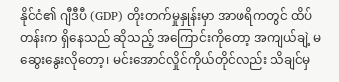နိုင်ငံ၏ ဂျီဒီပီ (GDP) တိုးတက်မှုနှုန်းမှာ အာဖရိကတွင် ထိပ်တန်းက ရှိနေသည် ဆိုသည့် အကြောင်းကိုတော့ အကျယ်ချဲ့ မဆွေးနွေးလိုတော့၊ မင်းအောင်လှိုင်ကိုယ်တိုင်လည်း သိချင်မှ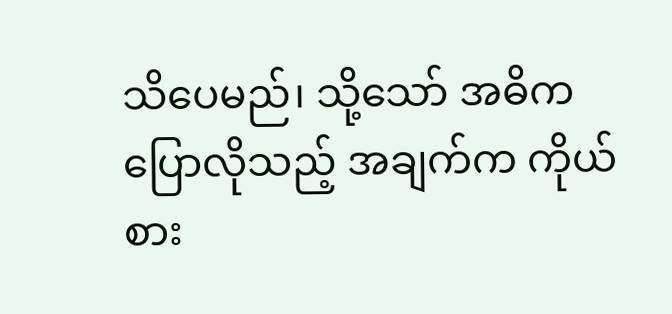သိပေမည်၊ သို့သော် အဓိက ပြောလိုသည့် အချက်က ကိုယ်စား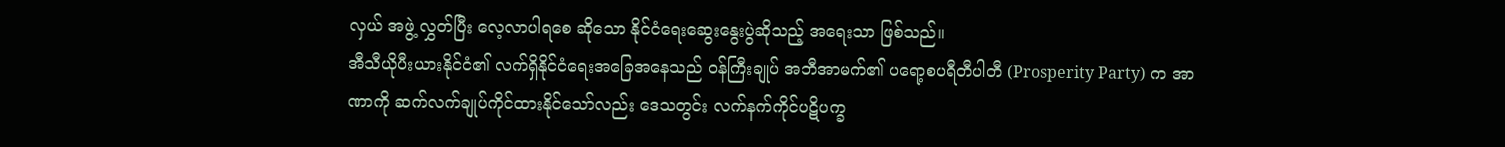လှယ် အဖွဲ့ လွှတ်ပြီး လေ့လာပါရစေ ဆိုသော နိုင်ငံရေးဆွေးနွေးပွဲဆိုသည့် အရေးသာ ဖြစ်သည်။
အီသီယိုပီးယားနိုင်ငံ၏ လက်ရှိနိုင်ငံရေးအခြေအနေသည် ဝန်ကြီးချုပ် အဘီအာမက်၏ ပရော့စပရီတီပါတီ (Prosperity Party) က အာဏာကို ဆက်လက်ချုပ်ကိုင်ထားနိုင်သော်လည်း ဒေသတွင်း လက်နက်ကိုင်ပဋိပက္ခ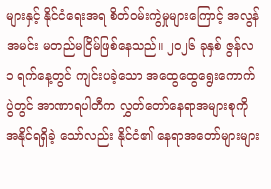များနှင့် နိုင်ငံရေးအရ စိတ်ဝမ်းကွဲမှုများကြောင့် အလွန်အမင်း မတည်မငြိမ်ဖြစ်နေသည်။ ၂၀၂၆ ခုနှစ် ဇွန်လ ၁ ရက်နေ့တွင် ကျင်းပခဲ့သော အထွေထွေရွေးကောက်ပွဲတွင် အာဏာရပါတီက လွှတ်တော်နေရာအများစုကို အနိုင်ရရှိခဲ့ သော်လည်း နိုင်ငံ၏ နေရာအတော်များများ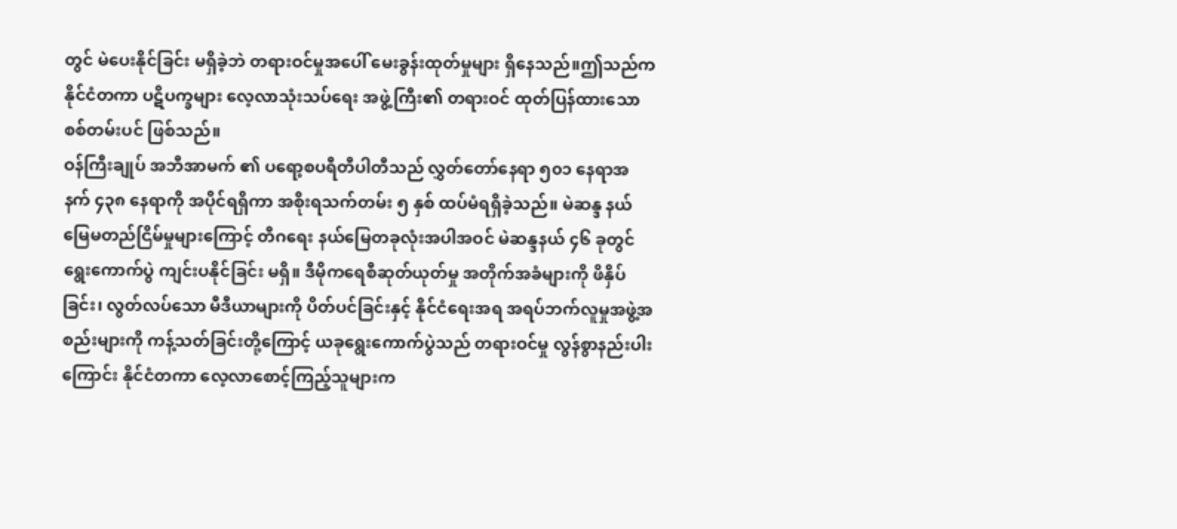တွင် မဲပေးနိုင်ခြင်း မရှိခဲ့ဘဲ တရားဝင်မှုအပေါ် မေးခွန်းထုတ်မှုများ ရှိနေသည်။ဤသည်က နိုင်ငံတကာ ပဋိပက္ခများ လေ့လာသုံးသပ်ရေး အဖွဲ့ကြီး၏ တရားဝင် ထုတ်ပြန်ထားသော စစ်တမ်းပင် ဖြစ်သည်။
ဝန်ကြီးချုပ် အဘီအာမက် ၏ ပရော့စပရီတီပါတီသည် လွှတ်တော်နေရာ ၅၀၁ နေရာအနက် ၄၃၈ နေရာကို အပိုင်ရရှိကာ အစိုးရသက်တမ်း ၅ နှစ် ထပ်မံရရှိခဲ့သည်။ မဲဆန္ဒ နယ်မြေမတည်ငြိမ်မှုများကြောင့် တီဂရေး နယ်မြေတခုလုံးအပါအဝင် မဲဆန္ဒနယ် ၄၆ ခုတွင် ရွေးကောက်ပွဲ ကျင်းပနိုင်ခြင်း မရှိ။ ဒီမိုကရေစီဆုတ်ယုတ်မှု အတိုက်အခံများကို ဖိနှိပ်ခြင်း၊ လွတ်လပ်သော မီဒီယာများကို ပိတ်ပင်ခြင်းနှင့် နိုင်ငံရေးအရ အရပ်ဘက်လူမှုအဖွဲ့အစည်းများကို ကန့်သတ်ခြင်းတို့ကြောင့် ယခုရွေးကောက်ပွဲသည် တရားဝင်မှု လွန်စွာနည်းပါးကြောင်း နိုင်ငံတကာ လေ့လာစောင့်ကြည့်သူများက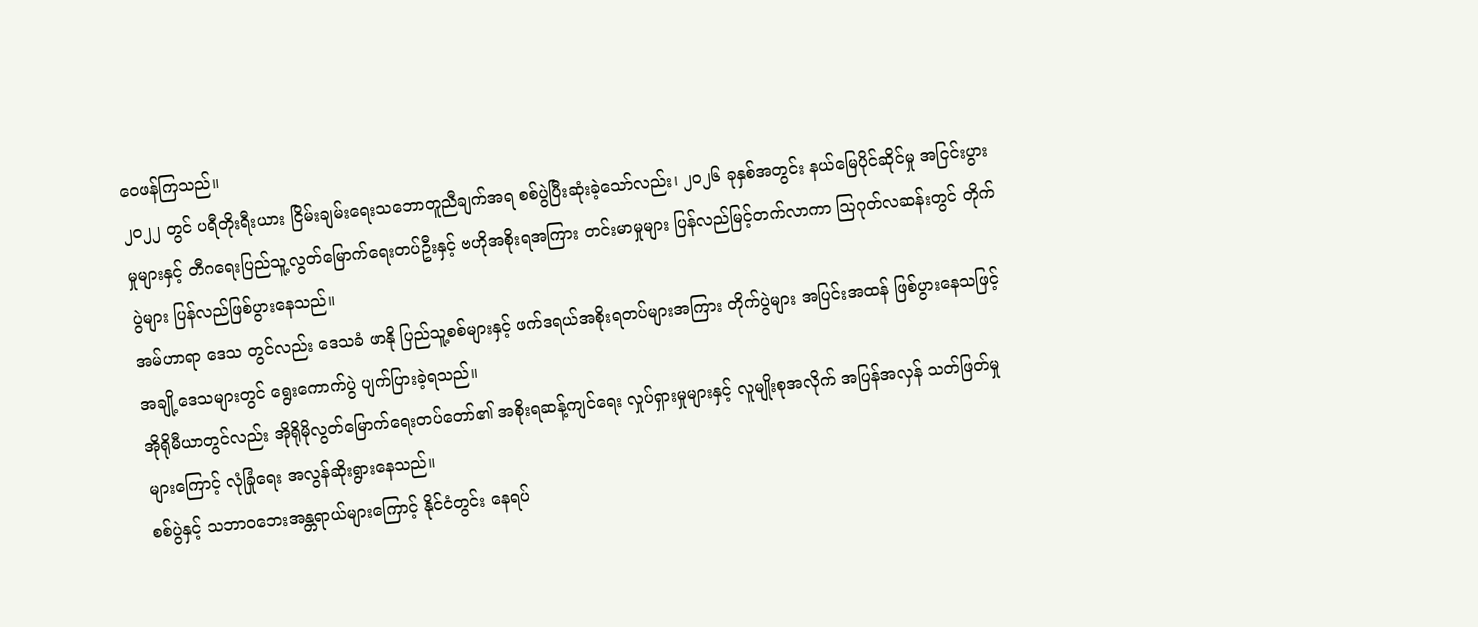ဝေဖန်ကြသည်။
၂၀၂၂ တွင် ပရီတိုးရီးယား ငြိမ်းချမ်းရေးသဘောတူညီချက်အရ စစ်ပွဲပြီးဆုံးခဲ့သော်လည်း၊ ၂၀၂၆ ခုနှစ်အတွင်း နယ်မြေပိုင်ဆိုင်မှု အငြင်းပွားမှုများနှင့် တီဂရေးပြည်သူ့လွတ်မြောက်ရေးတပ်ဦးနှင့် ဗဟိုအစိုးရအကြား တင်းမာမှုများ ပြန်လည်မြင့်တက်လာကာ ဩဂုတ်လဆန်းတွင် တိုက်ပွဲများ ပြန်လည်ဖြစ်ပွားနေသည်။
အမ်ဟာရာ ဒေသ တွင်လည်း ဒေသခံ ဖာနို ပြည်သူ့စစ်များနှင့် ဖက်ဒရယ်အစိုးရတပ်များအကြား တိုက်ပွဲများ အပြင်းအထန် ဖြစ်ပွားနေသဖြင့် အချို့ဒေသများတွင် ရွေးကောက်ပွဲ ပျက်ပြားခဲ့ရသည်။
အိုရိုမီယာတွင်လည်း အိုရိုမိုလွတ်မြောက်ရေးတပ်တော်၏ အစိုးရဆန့်ကျင်ရေး လှုပ်ရှားမှုများနှင့် လူမျိုးစုအလိုက် အပြန်အလှန် သတ်ဖြတ်မှုများကြောင့် လုံခြုံရေး အလွန်ဆိုးရွားနေသည်။
စစ်ပွဲနှင့် သဘာဝဘေးအန္တရာယ်များကြောင့် နိုင်ငံတွင်း နေရပ်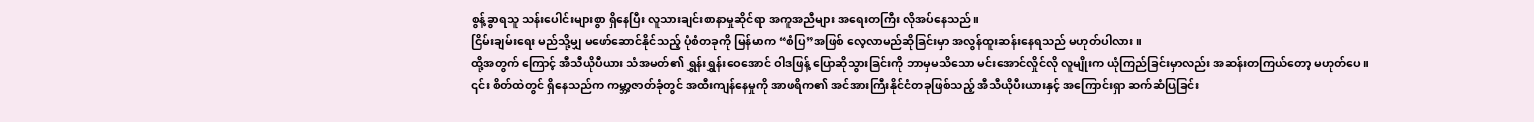စွန့်ခွာရသူ သန်းပေါင်းများစွာ ရှိနေပြီး လူသားချင်းစာနာမှုဆိုင်ရာ အကူအညီများ အရေးတကြီး လိုအပ်နေသည်။
ငြိမ်းချမ်းရေး မည်သို့မျှ မဖော်ဆောင်နိုင်သည့် ပုံစံတခုကို မြန်မာက “စံပြ”အဖြစ် လေ့လာမည်ဆိုခြင်းမှာ အလွန်ထူးဆန်းနေရသည် မဟုတ်ပါလား။
ထို့အတွက် ကြောင့် အီသီယိုပီယား သံအမတ်၏ ရွှန်းရွှန်းဝေအောင် ဝါဒဖြန့် ပြောဆိုသွားခြင်းကို ဘာမှမသိသော မင်းအောင်လှိုင်လို လူမျိုးက ယုံကြည်ခြင်းမှာလည်း အဆန်းတကြယ်တော့ မဟုတ်ပေ။
၎င်း စိတ်ထဲတွင် ရှိနေသည်က ကမ္ဘာ့ဇာတ်ခုံတွင် အထီးကျန်နေမှုကို အာဖရိက၏ အင်အားကြီးနိုင်ငံတခုဖြစ်သည့် အီသီယိုပီးယားနှင့် အကြောင်းရှာ ဆက်ဆံပြခြင်း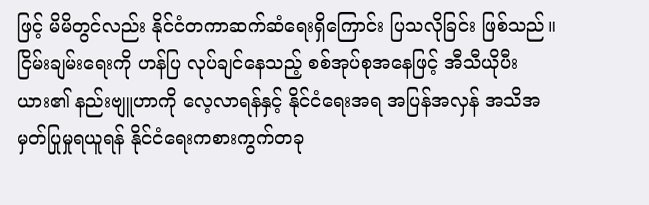ဖြင့် မိမိတွင်လည်း နိုင်ငံတကာဆက်ဆံရေးရှိကြောင်း ပြသလိုခြင်း ဖြစ်သည်။
ငြိမ်းချမ်းရေးကို ဟန်ပြ လုပ်ချင်နေသည့် စစ်အုပ်စုအနေဖြင့် အီသီယိုပီးယား၏ နည်းဗျူဟာကို လေ့လာရန်နှင့် နိုင်ငံရေးအရ အပြန်အလှန် အသိအမှတ်ပြုမှုရယူရန် နိုင်ငံရေးကစားကွက်တခု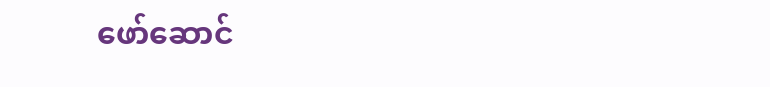ဖော်ဆောင်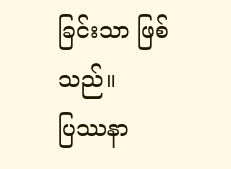ခြင်းသာ ဖြစ်သည်။
ပြဿနာ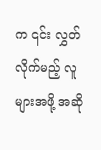က ၎င်း လွှတ်လိုက်မည့် လူများအဖို့ အဆို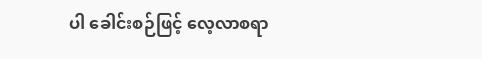ပါ ခေါင်းစဉ်ဖြင့် လေ့လာစရာ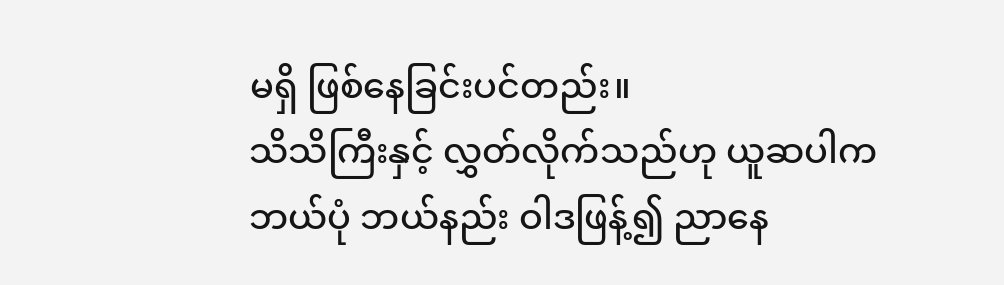မရှိ ဖြစ်နေခြင်းပင်တည်း။
သိသိကြီးနှင့် လွှတ်လိုက်သည်ဟု ယူဆပါက ဘယ်ပုံ ဘယ်နည်း ဝါဒဖြန့်၍ ညာနေ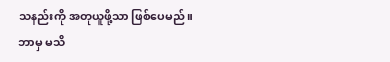သနည်းကို အတုယူဖို့သာ ဖြစ်ပေမည်။
ဘာမှ မသိ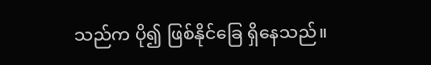သည်က ပို၍ ဖြစ်နိုင်ခြေ ရှိနေသည်။